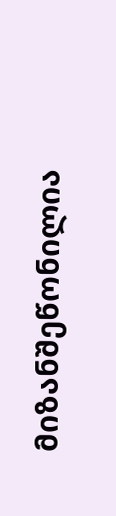მიზანშეწონილია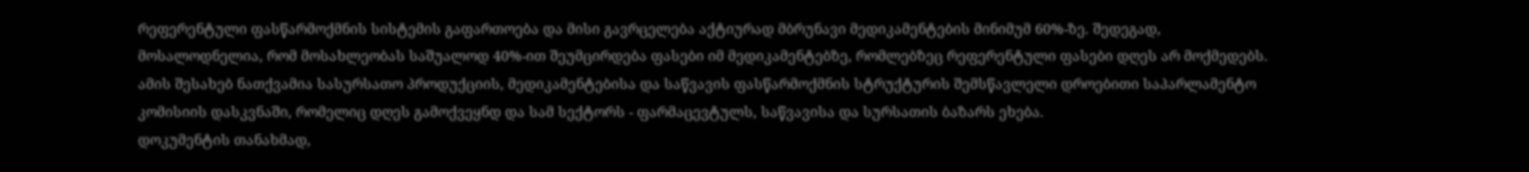რეფერენტული ფასწარმოქმნის სისტემის გაფართოება და მისი გავრცელება აქტიურად მბრუნავი მედიკამენტების მინიმუმ 60%-ზე. შედეგად, მოსალოდნელია, რომ მოსახლეობას საშუალოდ 40%-ით შეუმცირდება ფასები იმ მედიკამენტებზე, რომლებზეც რეფერენტული ფასები დღეს არ მოქმედებს.
ამის შესახებ ნათქვამია სასურსათო პროდუქციის, მედიკამენტებისა და საწვავის ფასწარმოქმნის სტრუქტურის შემსწავლელი დროებითი საპარლამენტო კომისიის დასკვნაში, რომელიც დღეს გამოქვეყნდ და სამ სექტორს - ფარმაცევტულს, საწვავისა და სურსათის ბაზარს ეხება.
დოკუმენტის თანახმად,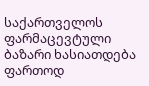საქართველოს ფარმაცევტული ბაზარი ხასიათდება ფართოდ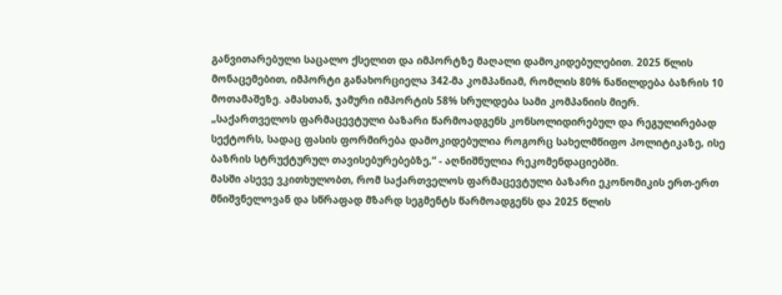განვითარებული საცალო ქსელით და იმპორტზე მაღალი დამოკიდებულებით. 2025 წლის მონაცემებით, იმპორტი განახორციელა 342-მა კომპანიამ, რომლის 80% ნაწილდება ბაზრის 10 მოთამაშეზე. ამასთან, ჯამური იმპორტის 58% სრულდება სამი კომპანიის მიერ.
„საქართველოს ფარმაცევტული ბაზარი წარმოადგენს კონსოლიდირებულ და რეგულირებად სექტორს, სადაც ფასის ფორმირება დამოკიდებულია როგორც სახელმწიფო პოლიტიკაზე, ისე ბაზრის სტრუქტურულ თავისებურებებზე,“ - აღნიშნულია რეკომენდაციებში.
მასში ასევე ვკითხულობთ, რომ საქართველოს ფარმაცევტული ბაზარი ეკონომიკის ერთ-ერთ მნიშვნელოვან და სწრაფად მზარდ სეგმენტს წარმოადგენს და 2025 წლის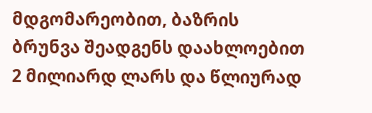მდგომარეობით, ბაზრის ბრუნვა შეადგენს დაახლოებით 2 მილიარდ ლარს და წლიურად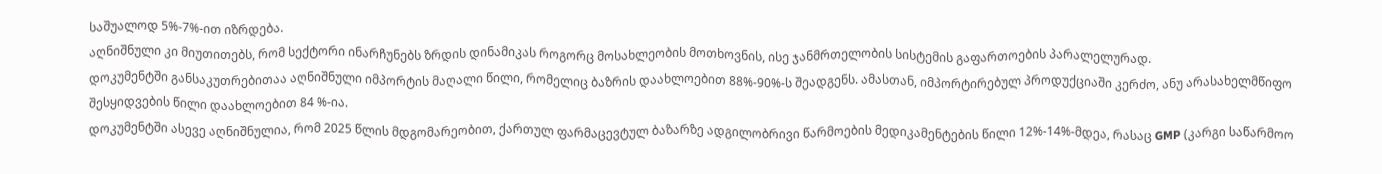საშუალოდ 5%-7%-ით იზრდება.
აღნიშნული კი მიუთითებს, რომ სექტორი ინარჩუნებს ზრდის დინამიკას როგორც მოსახლეობის მოთხოვნის, ისე ჯანმრთელობის სისტემის გაფართოების პარალელურად.
დოკუმენტში განსაკუთრებითაა აღნიშნული იმპორტის მაღალი წილი, რომელიც ბაზრის დაახლოებით 88%-90%-ს შეადგენს. ამასთან, იმპორტირებულ პროდუქციაში კერძო, ანუ არასახელმწიფო შესყიდვების წილი დაახლოებით 84 %-ია.
დოკუმენტში ასევე აღნიშნულია, რომ 2025 წლის მდგომარეობით, ქართულ ფარმაცევტულ ბაზარზე ადგილობრივი წარმოების მედიკამენტების წილი 12%-14%-მდეა, რასაც GMP (კარგი საწარმოო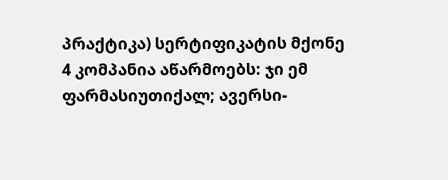პრაქტიკა) სერტიფიკატის მქონე 4 კომპანია აწარმოებს: ჯი ემ ფარმასიუთიქალ; ავერსი-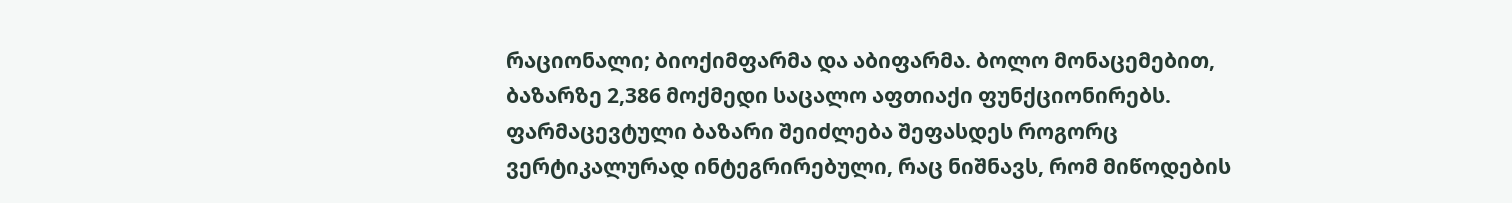რაციონალი; ბიოქიმფარმა და აბიფარმა. ბოლო მონაცემებით, ბაზარზე 2,386 მოქმედი საცალო აფთიაქი ფუნქციონირებს.
ფარმაცევტული ბაზარი შეიძლება შეფასდეს როგორც ვერტიკალურად ინტეგრირებული, რაც ნიშნავს, რომ მიწოდების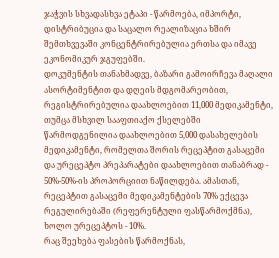ჯაჭვის სხვადასხვა ეტაპი - წარმოება, იმპორტი, დისტრიბუცია და საცალო რეალიზაცია ხშირ შემთხვევაში კონცენტრირებულია ერთსა და იმავე ეკონომიკურ ჯგუფებში.
დოკუმენტის თანახმადვე, ბაზარი გამოირჩევა მაღალი ასორტიმენტით და დღეის მდგომარეობით, რეგისტრირებულია დაახლოებით 11,000 მედიკამენტი, თუმცა მსხვილ სააფთიაქო ქსელებში წარმოდგენილია დაახლოებით 5,000 დასახელების მედიკამენტი, რომელთა შორის რეცეპტით გასაცემი და ურეცეპტო პრეპარატები დაახლოებით თანაბრად - 50%-50%-ის პროპორციით ნაწილდება. ამასთან, რეცეპტით გასაცემი მედიკამენტების 70% ექცევა რეგულირებაში (რეფერენტული ფასწარმოქმნა), ხოლო ურეცეპტოს - 10%.
რაც შეეხება ფასების წარმოქნას,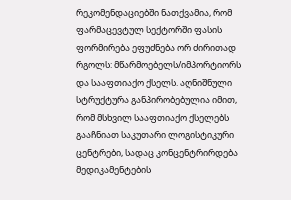რეკომენდაციებში ნათქვამია, რომ ფარმაცევტულ სექტორში ფასის ფორმირება ეფუძნება ორ ძირითად რგოლს: მწარმოებელს/იმპორტიორს და სააფთიაქო ქსელს. აღნიშნული სტრუქტურა განპირობებულია იმით, რომ მსხვილ სააფთიაქო ქსელებს გააჩნიათ საკუთარი ლოგისტიკური ცენტრები, სადაც კონცენტრირდება მედიკამენტების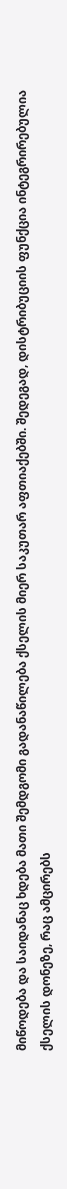მიწოდება და საიდანაც ხდება მათი შემდგომი გადანაწილება ქსელის მიერ საკუთარ აფთიაქებში. შედეგად, დისტრიბუციის ფუნქცია ინტეგრირებულია ქსელის დონეზე, რაც ამცირებს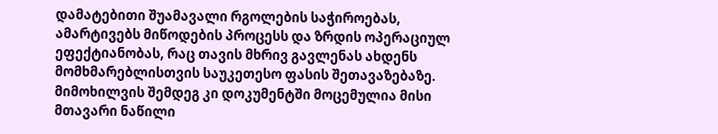დამატებითი შუამავალი რგოლების საჭიროებას, ამარტივებს მიწოდების პროცესს და ზრდის ოპერაციულ ეფექტიანობას, რაც თავის მხრივ გავლენას ახდენს მომხმარებლისთვის საუკეთესო ფასის შეთავაზებაზე.
მიმოხილვის შემდეგ კი დოკუმენტში მოცემულია მისი მთავარი ნაწილი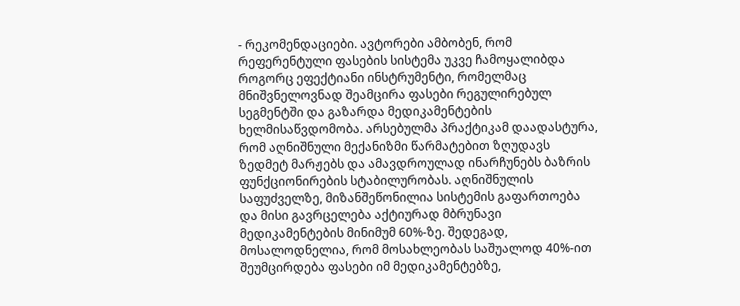- რეკომენდაციები. ავტორები ამბობენ, რომ რეფერენტული ფასების სისტემა უკვე ჩამოყალიბდა როგორც ეფექტიანი ინსტრუმენტი, რომელმაც მნიშვნელოვნად შეამცირა ფასები რეგულირებულ სეგმენტში და გაზარდა მედიკამენტების ხელმისაწვდომობა. არსებულმა პრაქტიკამ დაადასტურა, რომ აღნიშნული მექანიზმი წარმატებით ზღუდავს ზედმეტ მარჟებს და ამავდროულად ინარჩუნებს ბაზრის ფუნქციონირების სტაბილურობას. აღნიშნულის საფუძველზე, მიზანშეწონილია სისტემის გაფართოება და მისი გავრცელება აქტიურად მბრუნავი მედიკამენტების მინიმუმ 60%-ზე. შედეგად, მოსალოდნელია, რომ მოსახლეობას საშუალოდ 40%-ით შეუმცირდება ფასები იმ მედიკამენტებზე,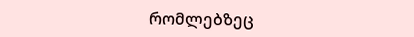რომლებზეც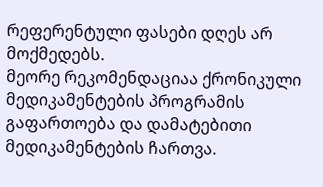რეფერენტული ფასები დღეს არ მოქმედებს.
მეორე რეკომენდაციაა ქრონიკული მედიკამენტების პროგრამის გაფართოება და დამატებითი მედიკამენტების ჩართვა.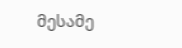მესამე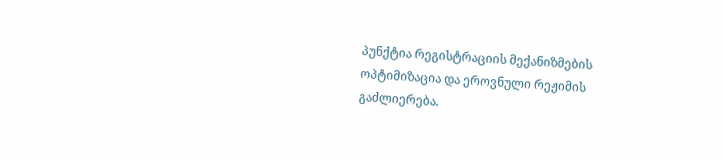პუნქტია რეგისტრაციის მექანიზმების ოპტიმიზაცია და ეროვნული რეჟიმის გაძლიერება.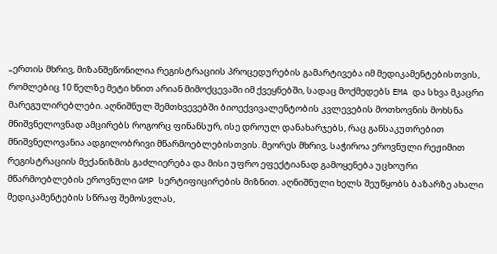„ერთის მხრივ, მიზანშეწონილია რეგისტრაციის პროცედურების გამარტივება იმ მედიკამენტებისთვის, რომლებიც 10 წელზე მეტი ხნით არიან მიმოქცევაში იმ ქვეყნებში, სადაც მოქმედებს EMA და სხვა მკაცრი მარეგულირებლები. აღნიშნულ შემთხვევებში ბიოექვივალენტობის კვლევების მოთხოვნის მოხსნა მნიშვნელოვნად ამცირებს როგორც ფინანსურ, ისე დროულ დანახარჯებს, რაც განსაკუთრებით მნიშვნელოვანია ადგილობრივი მწარმოებლებისთვის. მეორეს მხრივ, საჭიროა ეროვნული რეჟიმით რეგისტრაციის მექანიზმის გაძლიერება და მისი უფრო ეფექტიანად გამოყენება უცხოური მწარმოებლების ეროვნული GMP სერტიფიცირების მიზნით. აღნიშნული ხელს შეუწყობს ბაზარზე ახალი მედიკამენტების სწრაფ შემოსვლას,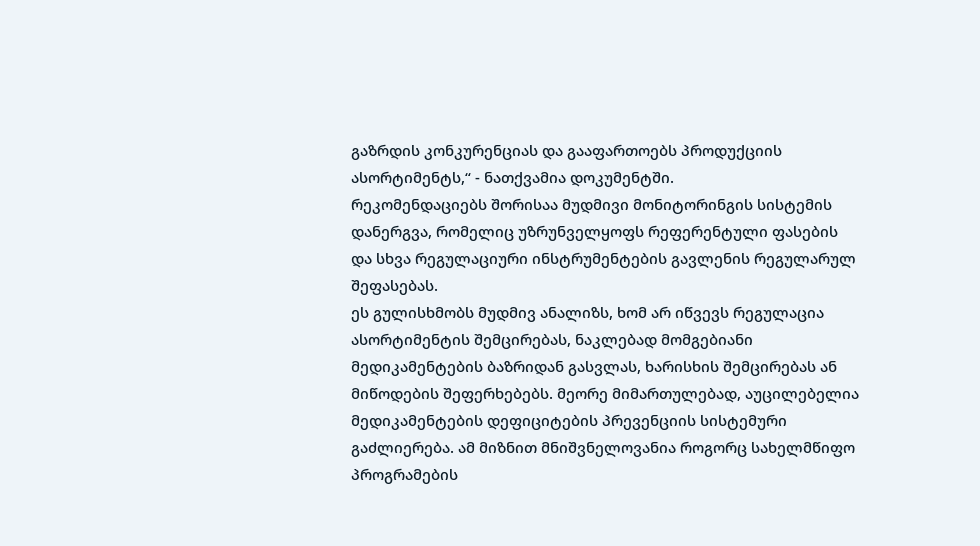გაზრდის კონკურენციას და გააფართოებს პროდუქციის ასორტიმენტს,“ - ნათქვამია დოკუმენტში.
რეკომენდაციებს შორისაა მუდმივი მონიტორინგის სისტემის დანერგვა, რომელიც უზრუნველყოფს რეფერენტული ფასების და სხვა რეგულაციური ინსტრუმენტების გავლენის რეგულარულ შეფასებას.
ეს გულისხმობს მუდმივ ანალიზს, ხომ არ იწვევს რეგულაცია ასორტიმენტის შემცირებას, ნაკლებად მომგებიანი მედიკამენტების ბაზრიდან გასვლას, ხარისხის შემცირებას ან მიწოდების შეფერხებებს. მეორე მიმართულებად, აუცილებელია მედიკამენტების დეფიციტების პრევენციის სისტემური გაძლიერება. ამ მიზნით მნიშვნელოვანია როგორც სახელმწიფო პროგრამების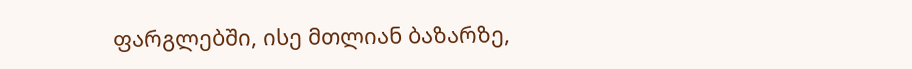ფარგლებში, ისე მთლიან ბაზარზე,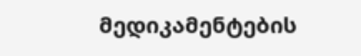მედიკამენტების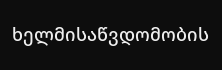ხელმისაწვდომობის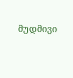მუდმივი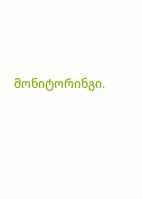მონიტორინგი.